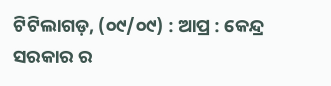ଟିଟିଲାଗଡ଼, (୦୯/୦୯) : ଆପ୍ର : କେନ୍ଦ୍ର ସରକାର ର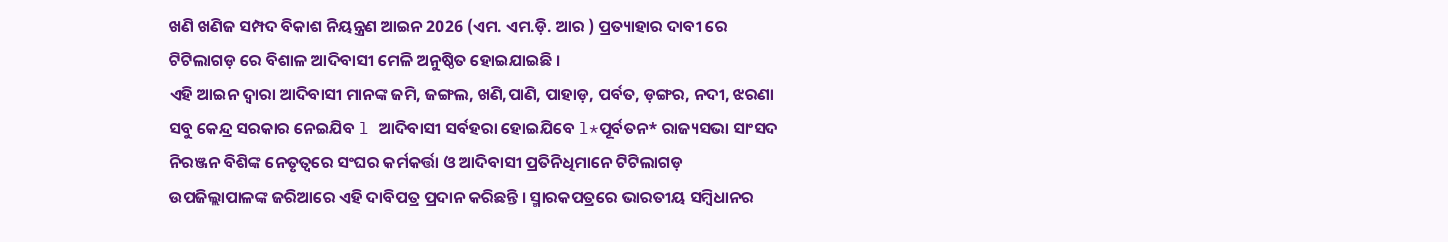ଖଣି ଖଣିଜ ସମ୍ପଦ ବିକାଶ ନିୟନ୍ତ୍ରଣ ଆଇନ 2026 (ଏମ. ଏମ.ଡ଼ି. ଆର ) ପ୍ରତ୍ୟାହାର ଦାବୀ ରେ ଟିଟିଲାଗଡ଼ ରେ ବିଶାଳ ଆଦିବାସୀ ମେଳି ଅନୁଷ୍ଠିତ ହୋଇଯାଇଛି ।
ଏହି ଆଇନ ଦ୍ୱାରା ଆଦିବାସୀ ମାନଙ୍କ ଜମି, ଜଙ୍ଗଲ, ଖଣି,ପାଣି, ପାହାଡ଼, ପର୍ବତ, ଡ଼ଙ୍ଗର, ନଦୀ, ଝରଣା ସବୁ କେନ୍ଦ୍ର ସରକାର ନେଇଯିବ l ଆଦିବାସୀ ସର୍ବହରା ହୋଇଯିବେ l*ପୂର୍ବତନ* ରାଜ୍ୟସଭା ସାଂସଦ ନିରଞ୍ଜନ ବିଶିଙ୍କ ନେତୃତ୍ୱରେ ସଂଘର କର୍ମକର୍ତ୍ତା ଓ ଆଦିବାସୀ ପ୍ରତିନିଧିମାନେ ଟିଟିଲାଗଡ଼ ଉପଜିଲ୍ଲାପାଳଙ୍କ ଜରିଆରେ ଏହି ଦାବିପତ୍ର ପ୍ରଦାନ କରିଛନ୍ତି । ସ୍ମାରକପତ୍ରରେ ଭାରତୀୟ ସମ୍ବିଧାନର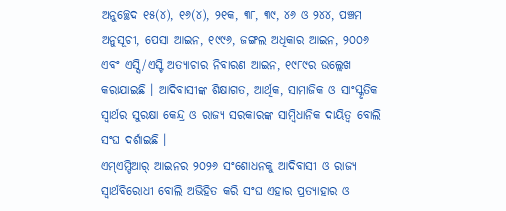ଅନୁଚ୍ଛେଦ ୧୫(୪), ୧୬(୪), ୨୧କ, ୩୮, ୩୯, ୪୬ ଓ ୨୪୪, ପଞ୍ଚମ ଅନୁସୂଚୀ, ପେସା ଆଇନ, ୧୯୯୬, ଜଙ୍ଗଲ ଅଧିକାର ଆଇନ, ୨୦୦୬ ଏବଂ ଏସ୍ସି/ଏସ୍ଟି ଅତ୍ୟାଚାର ନିବାରଣ ଆଇନ, ୧୯୮୯ର ଉଲ୍ଲେଖ କରାଯାଇଛି । ଆଦିବାସୀଙ୍କ ଶିକ୍ଷାଗତ, ଆର୍ଥିକ, ସାମାଜିକ ଓ ସାଂସ୍କୃତିକ ସ୍ୱାର୍ଥର ସୁରକ୍ଷା କେନ୍ଦ୍ର ଓ ରାଜ୍ୟ ସରକାରଙ୍କ ସାମ୍ବିଧାନିକ ଦାୟିତ୍ୱ ବୋଲି ସଂଘ ଦର୍ଶାଇଛି ।
ଏମ୍ଏମ୍ଡିଆର୍ ଆଇନର ୨୦୨୬ ସଂଶୋଧନକୁ ଆଦିବାସୀ ଓ ରାଜ୍ୟ ସ୍ୱାର୍ଥବିରୋଧୀ ବୋଲି ଅଭିହିତ କରି ସଂଘ ଏହାର ପ୍ରତ୍ୟାହାର ଓ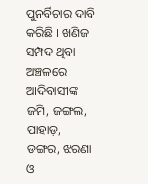ପୁନର୍ବିଚାର ଦାବି କରିଛି । ଖଣିଜ ସମ୍ପଦ ଥିବା ଅଞ୍ଚଳରେ ଆଦିବାସୀଙ୍କ ଜମି, ଜଙ୍ଗଲ, ପାହାଡ଼, ଡଙ୍ଗର, ଝରଣା ଓ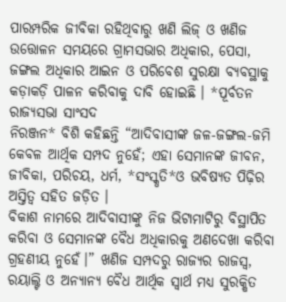ପାରମ୍ପରିକ ଜୀବିକା ରହିଥିବାରୁ ଖଣି ଲିଜ୍ ଓ ଖଣିଜ ଉତ୍ତୋଳନ ସମୟରେ ଗ୍ରାମସଭାର ଅଧିକାର, ପେସା, ଜଙ୍ଗଲ ଅଧିକାର ଆଇନ ଓ ପରିବେଶ ସୁରକ୍ଷା ବ୍ୟବସ୍ଥାକୁ କଡ଼ାକଡ଼ି ପାଳନ କରିବାକୁ ଦାବି ହୋଇଛି । *ପୂର୍ବତନ ରାଜ୍ୟସଭା ସାଂସଦ
ନିରଞ୍ଜନ* ବିଶି କହିଛନ୍ତି “ଆଦିବାସୀଙ୍କ ଜଳ-ଜଙ୍ଗଲ-ଜମି କେବଳ ଆର୍ଥିକ ସମ୍ପଦ ନୁହେଁ; ଏହା ସେମାନଙ୍କ ଜୀବନ, ଜୀବିକା, ପରିଚୟ, ଧର୍ମ, *ସଂସ୍କୃତି*ଓ ଭବିଷ୍ୟତ ପିଢ଼ିର ଅସ୍ତିତ୍ୱ ସହିତ ଜଡ଼ିତ ।
ବିକାଶ ନାମରେ ଆଦିବାସୀଙ୍କୁ ନିଜ ଭିଟାମାଟିରୁ ବିସ୍ଥାପିତ କରିବା ଓ ସେମାନଙ୍କ ବୈଧ ଅଧିକାରକୁ ଅଣଦେଖା କରିବା ଗ୍ରହଣୀୟ ନୁହେଁ।” ଖଣିଜ ସମ୍ପଦରୁ ରାଜ୍ୟର ରାଜସ୍ୱ, ରୟାଲ୍ଟି ଓ ଅନ୍ୟାନ୍ୟ ବୈଧ ଆର୍ଥିକ ସ୍ୱାର୍ଥ ମଧ୍ୟ ସୁରକ୍ଷିତ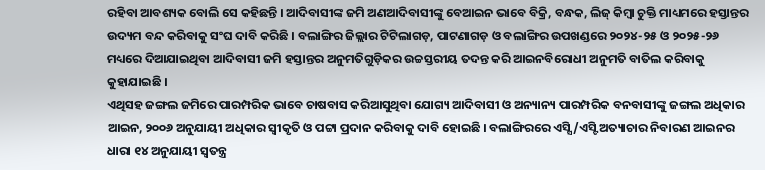ରହିବା ଆବଶ୍ୟକ ବୋଲି ସେ କହିଛନ୍ତି । ଆଦିବାସୀଙ୍କ ଜମି ଅଣଆଦିବାସୀଙ୍କୁ ବେଆଇନ ଭାବେ ବିକ୍ରି, ବନ୍ଧକ, ଲିଜ୍ କିମ୍ବା ଚୁକ୍ତି ମାଧ୍ୟମରେ ହସ୍ତାନ୍ତର ଉଦ୍ୟମ ବନ୍ଦ କରିବାକୁ ସଂଘ ଦାବି କରିଛି । ବଲାଙ୍ଗିର ଜିଲ୍ଲାର ଟିଟିଲାଗଡ଼, ପାଟଣାଗଡ଼ ଓ ବଲାଙ୍ଗିର ଉପଖଣ୍ଡରେ ୨୦୨୪-୨୫ ଓ ୨୦୨୫-୨୬ ମଧ୍ୟରେ ଦିଆଯାଇଥିବା ଆଦିବାସୀ ଜମି ହସ୍ତାନ୍ତର ଅନୁମତିଗୁଡ଼ିକର ଉଚ୍ଚସ୍ତରୀୟ ତଦନ୍ତ କରି ଆଇନବିରୋଧୀ ଅନୁମତି ବାତିଲ କରିବାକୁ କୁହାଯାଇଛି ।
ଏଥିସହ ଜଙ୍ଗଲ ଜମିରେ ପାରମ୍ପରିକ ଭାବେ ଚାଷବାସ କରିଆସୁଥିବା ଯୋଗ୍ୟ ଆଦିବାସୀ ଓ ଅନ୍ୟାନ୍ୟ ପାରମ୍ପରିକ ବନବାସୀଙ୍କୁ ଜଙ୍ଗଲ ଅଧିକାର ଆଇନ, ୨୦୦୬ ଅନୁଯାୟୀ ଅଧିକାର ସ୍ୱୀକୃତି ଓ ପଟ୍ଟା ପ୍ରଦାନ କରିବାକୁ ଦାବି ହୋଇଛି । ବଲାଙ୍ଗିରରେ ଏସ୍ସି/ଏସ୍ଟି ଅତ୍ୟାଚାର ନିବାରଣ ଆଇନର ଧାରା ୧୪ ଅନୁଯାୟୀ ସ୍ୱତନ୍ତ୍ର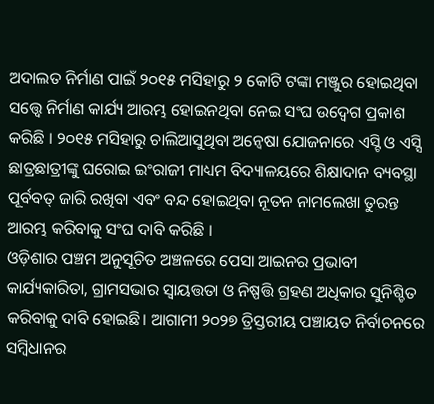ଅଦାଲତ ନିର୍ମାଣ ପାଇଁ ୨୦୧୫ ମସିହାରୁ ୨ କୋଟି ଟଙ୍କା ମଞ୍ଜୁର ହୋଇଥିବା ସତ୍ତ୍ୱେ ନିର୍ମାଣ କାର୍ଯ୍ୟ ଆରମ୍ଭ ହୋଇନଥିବା ନେଇ ସଂଘ ଉଦ୍ବେଗ ପ୍ରକାଶ କରିଛି । ୨୦୧୫ ମସିହାରୁ ଚାଲିଆସୁଥିବା ଅନ୍ୱେଷା ଯୋଜନାରେ ଏସ୍ଟି ଓ ଏସ୍ସି ଛାତ୍ରଛାତ୍ରୀଙ୍କୁ ଘରୋଇ ଇଂରାଜୀ ମାଧ୍ୟମ ବିଦ୍ୟାଳୟରେ ଶିକ୍ଷାଦାନ ବ୍ୟବସ୍ଥା ପୂର୍ବବତ୍ ଜାରି ରଖିବା ଏବଂ ବନ୍ଦ ହୋଇଥିବା ନୂତନ ନାମଲେଖା ତୁରନ୍ତ ଆରମ୍ଭ କରିବାକୁ ସଂଘ ଦାବି କରିଛି ।
ଓଡ଼ିଶାର ପଞ୍ଚମ ଅନୁସୂଚିତ ଅଞ୍ଚଳରେ ପେସା ଆଇନର ପ୍ରଭାବୀ କାର୍ଯ୍ୟକାରିତା, ଗ୍ରାମସଭାର ସ୍ୱାୟତ୍ତତା ଓ ନିଷ୍ପତ୍ତି ଗ୍ରହଣ ଅଧିକାର ସୁନିଶ୍ଚିତ କରିବାକୁ ଦାବି ହୋଇଛି। ଆଗାମୀ ୨୦୨୭ ତ୍ରିସ୍ତରୀୟ ପଞ୍ଚାୟତ ନିର୍ବାଚନରେ ସମ୍ବିଧାନର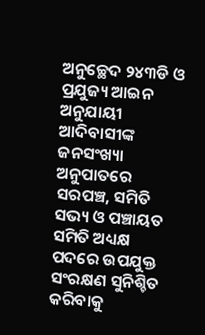ଅନୁଚ୍ଛେଦ ୨୪୩ଡି ଓ ପ୍ରଯୁଜ୍ୟ ଆଇନ ଅନୁଯାୟୀ ଆଦିବାସୀଙ୍କ ଜନସଂଖ୍ୟା ଅନୁପାତରେ ସରପଞ୍ଚ, ସମିତି ସଭ୍ୟ ଓ ପଞ୍ଚାୟତ ସମିତି ଅଧ୍ୟକ୍ଷ ପଦରେ ଉପଯୁକ୍ତ ସଂରକ୍ଷଣ ସୁନିଶ୍ଚିତ କରିବାକୁ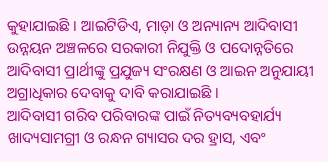କୁହାଯାଇଛି । ଆଇଟିଡିଏ, ମାଡ଼ା ଓ ଅନ୍ୟାନ୍ୟ ଆଦିବାସୀ ଉନ୍ନୟନ ଅଞ୍ଚଳରେ ସରକାରୀ ନିଯୁକ୍ତି ଓ ପଦୋନ୍ନତିରେ ଆଦିବାସୀ ପ୍ରାର୍ଥୀଙ୍କୁ ପ୍ରଯୁଜ୍ୟ ସଂରକ୍ଷଣ ଓ ଆଇନ ଅନୁଯାୟୀ ଅଗ୍ରାଧିକାର ଦେବାକୁ ଦାବି କରାଯାଇଛି ।
ଆଦିବାସୀ ଗରିବ ପରିବାରଙ୍କ ପାଇଁ ନିତ୍ୟବ୍ୟବହାର୍ଯ୍ୟ ଖାଦ୍ୟସାମଗ୍ରୀ ଓ ରନ୍ଧନ ଗ୍ୟାସର ଦର ହ୍ରାସ, ଏବଂ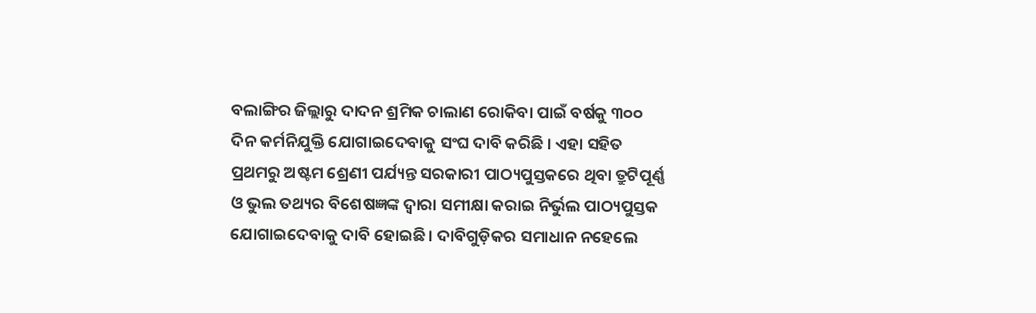ବଲାଙ୍ଗିର ଜିଲ୍ଲାରୁ ଦାଦନ ଶ୍ରମିକ ଚାଲାଣ ରୋକିବା ପାଇଁ ବର୍ଷକୁ ୩୦୦ ଦିନ କର୍ମନିଯୁକ୍ତି ଯୋଗାଇଦେବାକୁ ସଂଘ ଦାବି କରିଛି । ଏହା ସହିତ ପ୍ରଥମରୁ ଅଷ୍ଟମ ଶ୍ରେଣୀ ପର୍ଯ୍ୟନ୍ତ ସରକାରୀ ପାଠ୍ୟପୁସ୍ତକରେ ଥିବା ତ୍ରୁଟିପୂର୍ଣ୍ଣ ଓ ଭୁଲ ତଥ୍ୟର ବିଶେଷଜ୍ଞଙ୍କ ଦ୍ୱାରା ସମୀକ୍ଷା କରାଇ ନିର୍ଭୁଲ ପାଠ୍ୟପୁସ୍ତକ ଯୋଗାଇଦେବାକୁ ଦାବି ହୋଇଛି । ଦାବିଗୁଡ଼ିକର ସମାଧାନ ନହେଲେ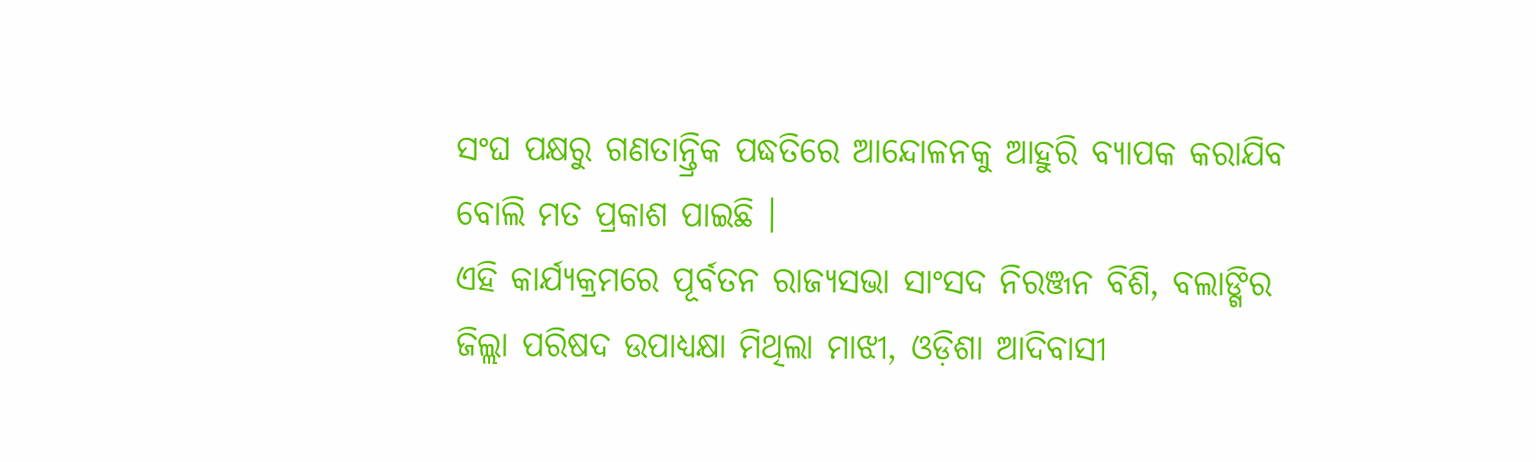ସଂଘ ପକ୍ଷରୁ ଗଣତାନ୍ତ୍ରିକ ପଦ୍ଧତିରେ ଆନ୍ଦୋଳନକୁ ଆହୁରି ବ୍ୟାପକ କରାଯିବ ବୋଲି ମତ ପ୍ରକାଶ ପାଇଛି ।
ଏହି କାର୍ଯ୍ୟକ୍ରମରେ ପୂର୍ବତନ ରାଜ୍ୟସଭା ସାଂସଦ ନିରଞ୍ଜନ ବିଶି, ବଲାଙ୍ଗିର ଜିଲ୍ଲା ପରିଷଦ ଉପାଧ୍ୟକ୍ଷା ମିଥିଲା ମାଝୀ, ଓଡ଼ିଶା ଆଦିବାସୀ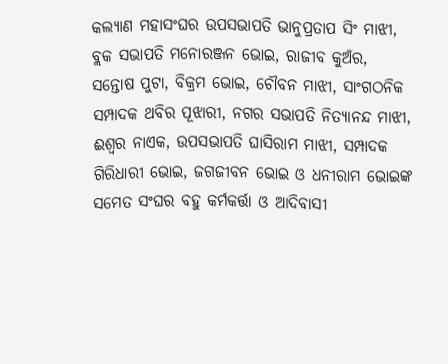କଲ୍ୟାଣ ମହାସଂଘର ଉପସଭାପତି ଭାନୁପ୍ରତାପ ସିଂ ମାଝୀ, ବ୍ଲକ ସଭାପତି ମନୋରଞ୍ଜନ ଭୋଇ, ରାଜୀବ କୁଅଁର, ସନ୍ତୋଷ ପୁଟା, ବିକ୍ରମ ଭୋଇ, ଚୌବନ ମାଝୀ, ସାଂଗଠନିକ ସମ୍ପାଦକ ଥବିର ପୂଝାରୀ, ନଗର ସଭାପତି ନିତ୍ୟାନନ୍ଦ ମାଝୀ, ଈଶ୍ୱର ନାଏକ, ଉପସଭାପତି ଘାସିରାମ ମାଝୀ, ସମ୍ପାଦକ ଗିରିଧାରୀ ଭୋଇ, ଜଗଜୀବନ ଭୋଇ ଓ ଧନୀରାମ ଭୋଇଙ୍କ ସମେତ ସଂଘର ବହୁ କର୍ମକର୍ତ୍ତା ଓ ଆଦିବାସୀ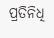ପ୍ରତିନିଧି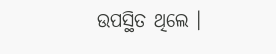ଉପସ୍ଥିତ ଥିଲେ ।